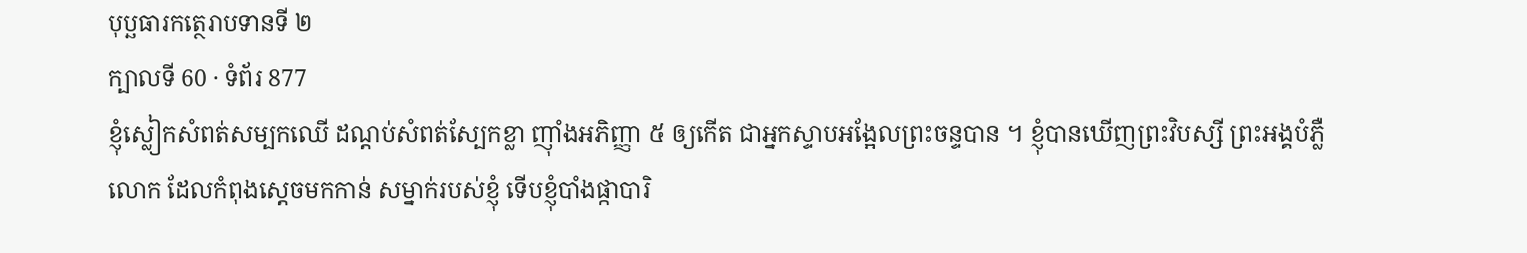បុប្ឆធារកត្ថេរាបទានទី ២
ក្បាលទី 60 · ទំព័រ 877
ខ្ញុំស្លៀកសំពត់សម្បកឈើ ដណ្តប់សំពត់ស្បែកខ្លា ញ៉ាំងអភិញ្ញា ៥ ឲ្យកើត ជាអ្នកស្ទាបអង្អែលព្រះចន្ទបាន ។ ខ្ញុំបានឃើញព្រះវិបស្សី ព្រះអង្គបំភ្លឺលោក ដែលកំពុងស្តេចមកកាន់ សម្នាក់របស់ខ្ញុំ ទើបខ្ញុំបាំងផ្កាបារិ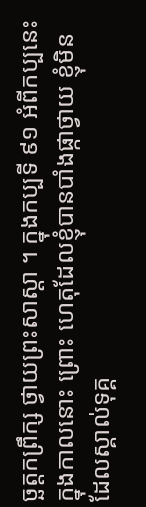ច្ឆត្តកព្រឹក្ស ថ្វាយព្រះសាស្តា ។ ក្នុងកប្បទី ៩១ អំពីកប្បនេះ ក្នុងកាលនោះ ព្រោះ ហេតុដែលខ្ញុំបានបាំងផ្កាថ្វាយ ខ្ញុំមិនដែលស្គាល់ទុគ្គ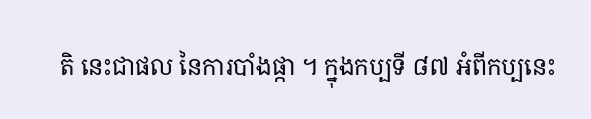តិ នេះជាផល នៃការបាំងផ្កា ។ ក្នុងកប្បទី ៨៧ អំពីកប្បនេះ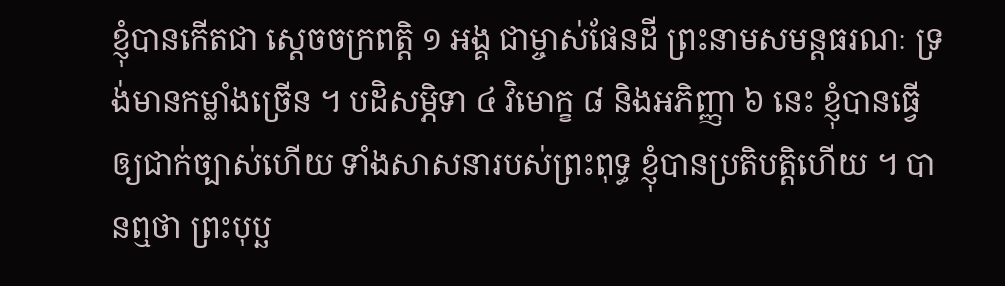ខ្ញុំបានកើតជា ស្តេចចក្រពត្តិ ១ អង្គ ជាម្ចាស់ផែនដី ព្រះនាមសមន្តធរណៈ ទ្រង់មានកម្លាំងច្រើន ។ បដិសម្ភិទា ៤ វិមោក្ខ ៨ និងអភិញ្ញា ៦ នេះ ខ្ញុំបានធ្វើឲ្យជាក់ច្បាស់ហើយ ទាំងសាសនារបស់ព្រះពុទ្ធ ខ្ញុំបានប្រតិបត្តិហើយ ។ បានឮថា ព្រះបុប្ឆ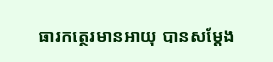ធារកត្ថេរមានអាយុ បានសម្តែង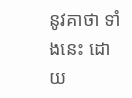នូវគាថា ទាំងនេះ ដោយ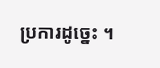ប្រការដូច្នេះ ។